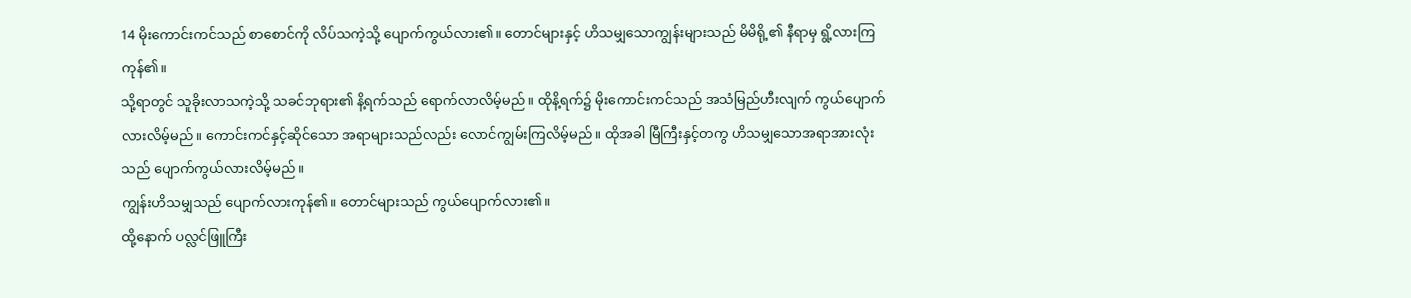14 မိုးကောင်းကင်သည် စာစောင်ကို လိပ်သကဲ့သို့ ပျောက်ကွယ်လား၏။ တောင်များနှင့် ဟိသမျှသောကျွန်းများသည် မိမိရို့၏ နီရာမှ ရွိ့လားကြကုန်၏။
သို့ရာတွင် သူခိုးလာသကဲ့သို့ သခင်ဘုရား၏ နိ့ရက်သည် ရောက်လာလိမ့်မည်။ ထိုနိ့ရက်၌ မိုးကောင်းကင်သည် အသံမြည်ဟီးလျက် ကွယ်ပျောက်လားလိမ့်မည်။ ကောင်းကင်နှင့်ဆိုင်သော အရာများသည်လည်း လောင်ကျွမ်းကြလိမ့်မည်။ ထိုအခါ မြီကြီးနှင့်တကွ ဟိသမျှသောအရာအားလုံးသည် ပျောက်ကွယ်လားလိမ့်မည်။
ကျွန်းဟိသမျှသည် ပျောက်လားကုန်၏။ တောင်များသည် ကွယ်ပျောက်လား၏။
ထို့နောက် ပလ္လင်ဖြူကြီး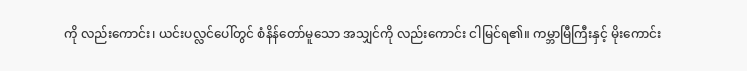ကို လည်းကောင်း၊ ယင်းပလ္လင်ပေါ်တွင် စံနိန်တော်မူသော အသျှင်ကို လည်းကောင်း ငါမြင်ရ၏။ ကမ္ဘာမြီကြီးနှင့် မိုးကောင်း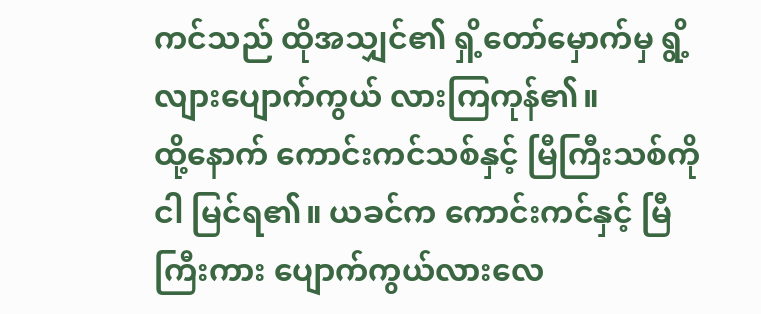ကင်သည် ထိုအသျှင်၏ ရှိ့တော်မှောက်မှ ရွိ့လျားပျောက်ကွယ် လားကြကုန်၏။
ထို့နောက် ကောင်းကင်သစ်နှင့် မြီကြီးသစ်ကို ငါ မြင်ရ၏။ ယခင်က ကောင်းကင်နှင့် မြီကြီးကား ပျောက်ကွယ်လားလေ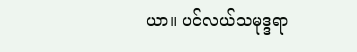ယာ။ ပင်လယ်သမုဒ္ဒရာ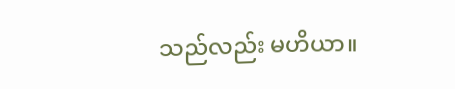သည်လည်း မဟိယာ။